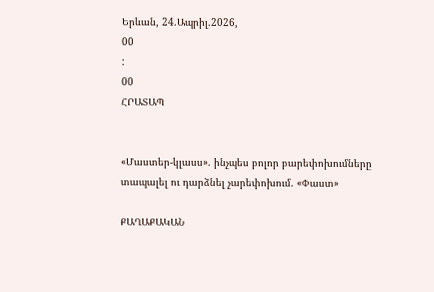Երևան, 24.Ապրիլ.2026,
00
:
00
ՀՐԱՏԱՊ


«Մաստեր-կլասս». ինչպես բոլոր բարեփոխումները տապալել ու դարձնել չարեփոխում. «Փաստ»

ՔԱՂԱՔԱԿԱՆ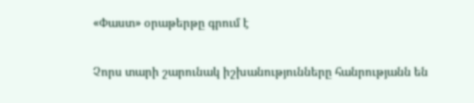«Փաստ» օրաթերթը գրում է

Չորս տարի շարունակ իշխանությունները հանրությանն են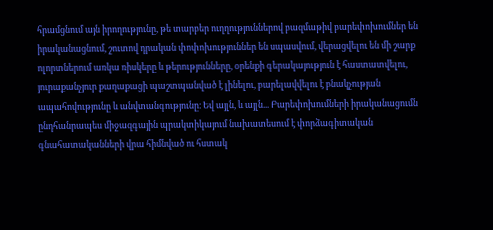հրամցնում այն իրողությունը, թե տարբեր ուղղություններով բազմաթիվ բարեփոխումներ են իրականացնում, շուտով դրական փոփոխություններ են սպասվում, վերացվելու են մի շարք ոլորտներում առկա ռիսկերը և թերությունները, օրենքի գերակայություն է հաստատվելու, յուրաքանչյուր քաղաքացի պաշտպանված է լինելու, բարելավվելու է բնակչության ապահովությունը և անվտանգությունը։ Եվ այլն, և այլն... Բարեփոխումների իրականացումն ընդհանրապես միջազգային պրակտիկայում նախատեսում է փորձագիտական գնահատականների վրա հիմնված ու հստակ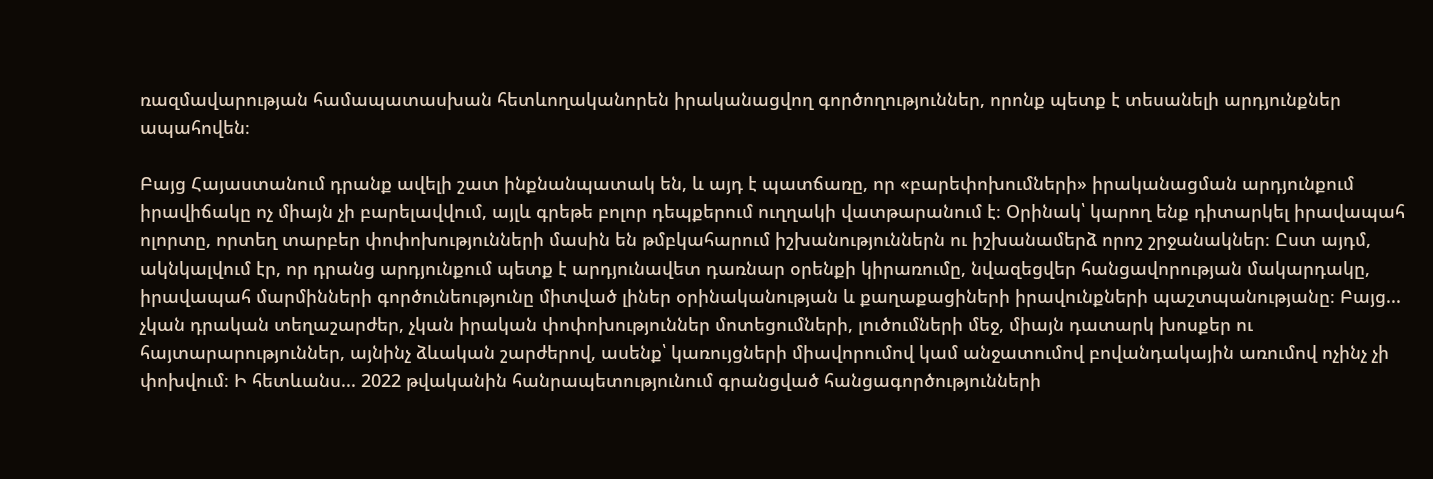ռազմավարության համապատասխան հետևողականորեն իրականացվող գործողություններ, որոնք պետք է տեսանելի արդյունքներ ապահովեն։

Բայց Հայաստանում դրանք ավելի շատ ինքնանպատակ են, և այդ է պատճառը, որ «բարեփոխումների» իրականացման արդյունքում իրավիճակը ոչ միայն չի բարելավվում, այլև գրեթե բոլոր դեպքերում ուղղակի վատթարանում է։ Օրինակ՝ կարող ենք դիտարկել իրավապահ ոլորտը, որտեղ տարբեր փոփոխությունների մասին են թմբկահարում իշխանություններն ու իշխանամերձ որոշ շրջանակներ։ Ըստ այդմ, ակնկալվում էր, որ դրանց արդյունքում պետք է արդյունավետ դառնար օրենքի կիրառումը, նվազեցվեր հանցավորության մակարդակը, իրավապահ մարմինների գործունեությունը միտված լիներ օրինականության և քաղաքացիների իրավունքների պաշտպանությանը։ Բայց... չկան դրական տեղաշարժեր, չկան իրական փոփոխություններ մոտեցումների, լուծումների մեջ, միայն դատարկ խոսքեր ու հայտարարություններ, այնինչ ձևական շարժերով, ասենք՝ կառույցների միավորումով կամ անջատումով բովանդակային առումով ոչինչ չի փոխվում։ Ի հետևանս... 2022 թվականին հանրապետությունում գրանցված հանցագործությունների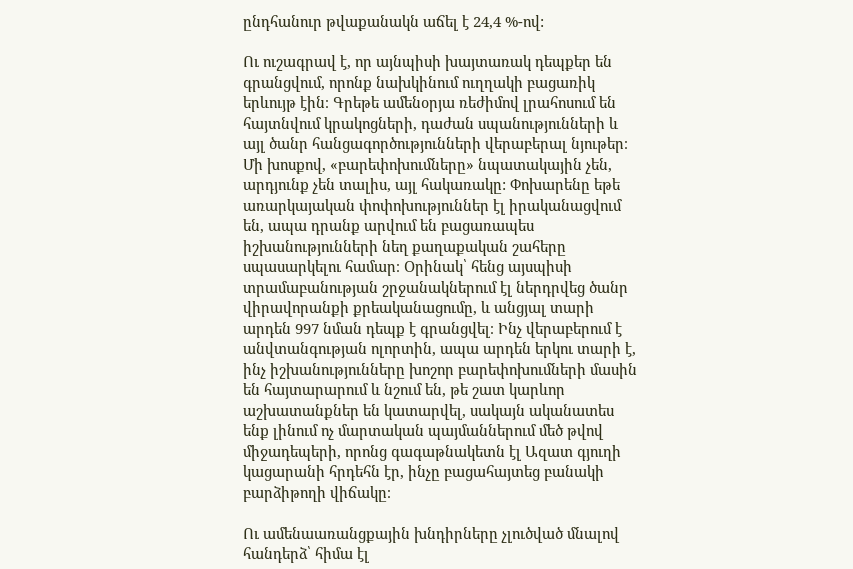ընդհանուր թվաքանակն աճել է 24,4 %-ով:

Ու ուշագրավ է, որ այնպիսի խայտառակ դեպքեր են գրանցվում, որոնք նախկինում ուղղակի բացառիկ երևույթ էին։ Գրեթե ամենօրյա ռեժիմով լրահոսում են հայտնվում կրակոցների, դաժան սպանությունների և այլ ծանր հանցագործությունների վերաբերալ նյութեր։ Մի խոսքով, «բարեփոխումները» նպատակային չեն, արդյունք չեն տալիս, այլ հակառակը: Փոխարենը եթե առարկայական փոփոխություններ էլ իրականացվում են, ապա դրանք արվում են բացառապես իշխանությունների նեղ քաղաքական շահերը սպասարկելու համար։ Օրինակ՝ հենց այսպիսի տրամաբանության շրջանակներում էլ ներդրվեց ծանր վիրավորանքի քրեականացումը, և անցյալ տարի արդեն 997 նման դեպք է գրանցվել։ Ինչ վերաբերում է անվտանգության ոլորտին, ապա արդեն երկու տարի է, ինչ իշխանությունները խոշոր բարեփոխումների մասին են հայտարարում և նշում են, թե շատ կարևոր աշխատանքներ են կատարվել, սակայն ականատես ենք լինում ոչ մարտական պայմաններում մեծ թվով միջադեպերի, որոնց գագաթնակետն էլ Ազատ գյուղի կացարանի հրդեհն էր, ինչը բացահայտեց բանակի բարձիթողի վիճակը։

Ու ամենաառանցքային խնդիրները չլուծված մնալով հանդերձ՝ հիմա էլ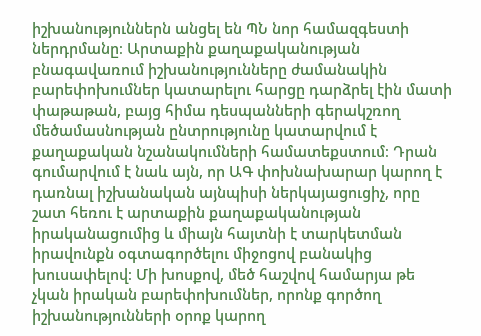իշխանություններն անցել են ՊՆ նոր համազգեստի ներդրմանը։ Արտաքին քաղաքականության բնագավառում իշխանությունները ժամանակին բարեփոխումներ կատարելու հարցը դարձրել էին մատի փաթաթան, բայց հիմա դեսպանների գերակշռող մեծամասնության ընտրությունը կատարվում է քաղաքական նշանակումների համատեքստում։ Դրան գումարվում է նաև այն, որ ԱԳ փոխնախարար կարող է դառնալ իշխանական այնպիսի ներկայացուցիչ, որը շատ հեռու է արտաքին քաղաքականության իրականացումից և միայն հայտնի է տարկետման իրավունքն օգտագործելու միջոցով բանակից խուսափելով։ Մի խոսքով, մեծ հաշվով համարյա թե չկան իրական բարեփոխումներ, որոնք գործող իշխանությունների օրոք կարող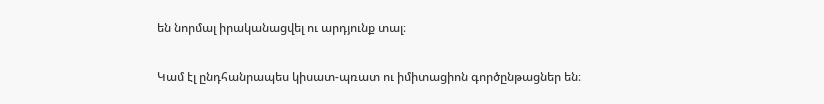են նորմալ իրականացվել ու արդյունք տալ։

Կամ էլ ընդհանրապես կիսատ-պռատ ու իմիտացիոն գործընթացներ են։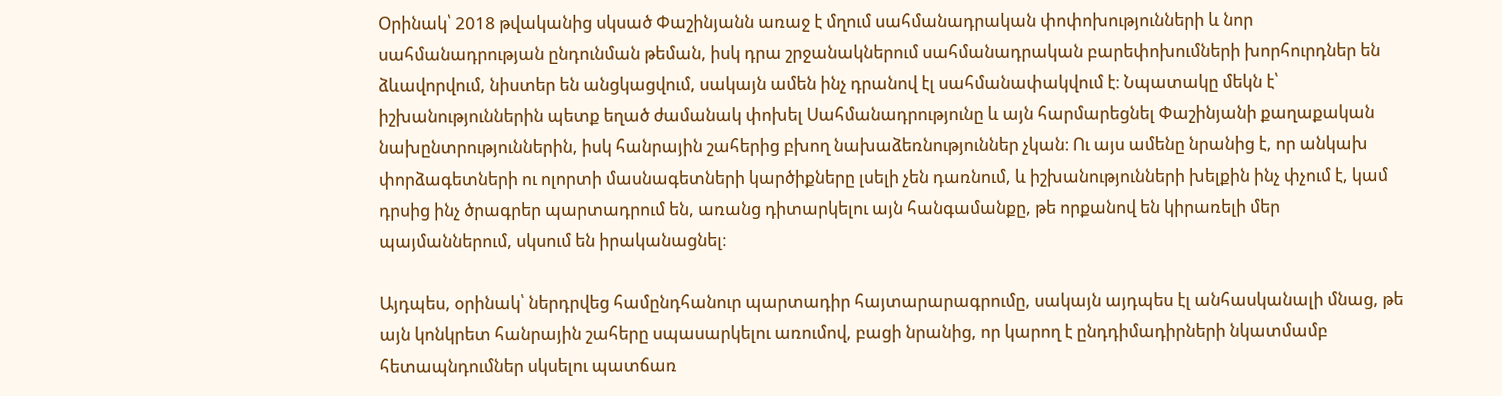Օրինակ՝ 2018 թվականից սկսած Փաշինյանն առաջ է մղում սահմանադրական փոփոխությունների և նոր սահմանադրության ընդունման թեման, իսկ դրա շրջանակներում սահմանադրական բարեփոխումների խորհուրդներ են ձևավորվում, նիստեր են անցկացվում, սակայն ամեն ինչ դրանով էլ սահմանափակվում է։ Նպատակը մեկն է՝ իշխանություններին պետք եղած ժամանակ փոխել Սահմանադրությունը և այն հարմարեցնել Փաշինյանի քաղաքական նախընտրություններին, իսկ հանրային շահերից բխող նախաձեռնություններ չկան։ Ու այս ամենը նրանից է, որ անկախ փորձագետների ու ոլորտի մասնագետների կարծիքները լսելի չեն դառնում, և իշխանությունների խելքին ինչ փչում է, կամ դրսից ինչ ծրագրեր պարտադրում են, առանց դիտարկելու այն հանգամանքը, թե որքանով են կիրառելի մեր պայմաններում, սկսում են իրականացնել։

Այդպես, օրինակ՝ ներդրվեց համընդհանուր պարտադիր հայտարարագրումը, սակայն այդպես էլ անհասկանալի մնաց, թե այն կոնկրետ հանրային շահերը սպասարկելու առումով, բացի նրանից, որ կարող է ընդդիմադիրների նկատմամբ հետապնդումներ սկսելու պատճառ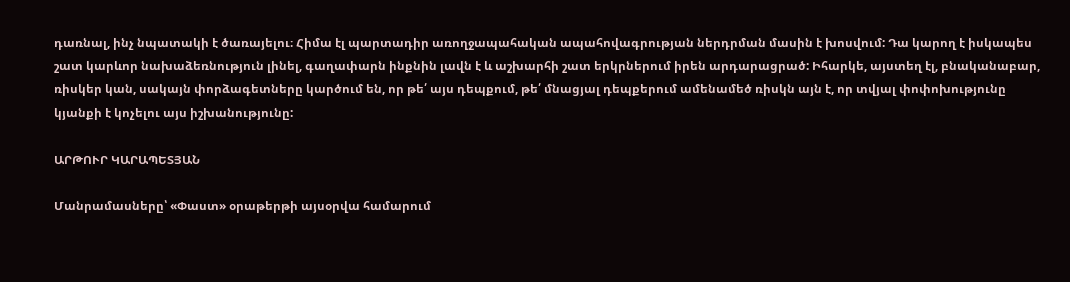դառնալ, ինչ նպատակի է ծառայելու։ Հիմա էլ պարտադիր առողջապահական ապահովագրության ներդրման մասին է խոսվում: Դա կարող է իսկապես շատ կարևոր նախաձեռնություն լինել, գաղափարն ինքնին լավն է և աշխարհի շատ երկրներում իրեն արդարացրած: Իհարկե, այստեղ էլ, բնականաբար, ռիսկեր կան, սակայն փորձագետները կարծում են, որ թե՛ այս դեպքում, թե՛ մնացյալ դեպքերում ամենամեծ ռիսկն այն է, որ տվյալ փոփոխությունը կյանքի է կոչելու այս իշխանությունը:

ԱՐԹՈՒՐ ԿԱՐԱՊԵՏՅԱՆ

Մանրամասները՝ «Փաստ» օրաթերթի այսօրվա համարում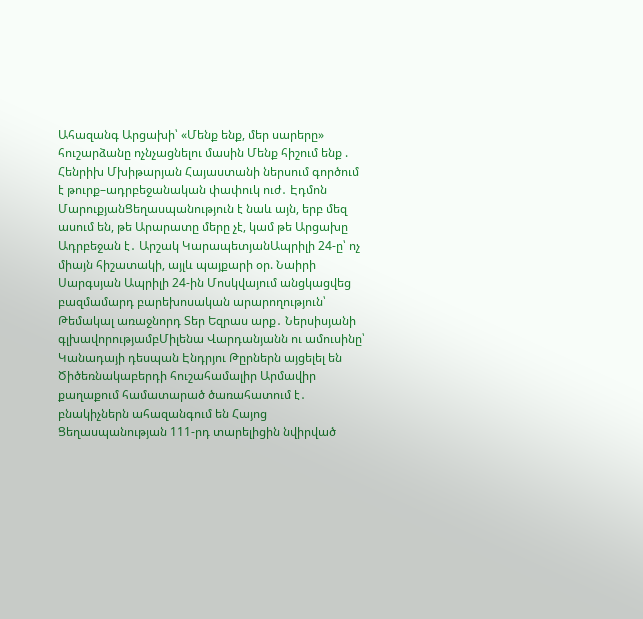Ահազանգ Արցախի՝ «Մենք ենք, մեր սարերը» հուշարձանը ոչնչացնելու մասին Մենք հիշում ենք . Հենրիխ Մխիթարյան Հայաստանի ներսում գործում է թուրք–ադրբեջանական փափուկ ուժ․ Էդմոն ՄարուքյանՑեղասպանություն է նաև այն, երբ մեզ ասում են, թե Արարատը մերը չէ, կամ թե Արցախը Ադրբեջան է․ Արշակ ԿարապետյանԱպրիլի 24-ը՝ ոչ միայն հիշատակի, այլև պայքարի օր. Նաիրի Սարգսյան Ապրիլի 24-ին Մոսկվայում անցկացվեց բազմամարդ բարեխոսական արարողություն՝ Թեմակալ առաջնորդ Տեր Եզրաս արք․ Ներսիսյանի գլխավորությամբՄիլենա Վարդանյանն ու ամուսինը՝ Կանադայի դեսպան Էնդրյու Թըրներն այցելել են Ծիծեռնակաբերդի հուշահամալիր Արմավիր քաղաքում համատարած ծառահատում է․ բնակիչներն ահազանգում են Հայոց Ցեղասպանության 111-րդ տարելիցին նվիրված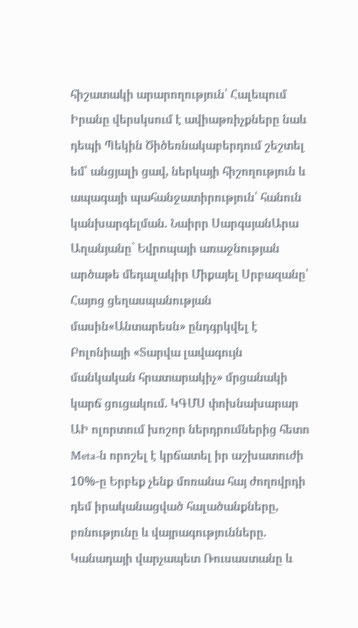հիշատակի արարողություն՝ Հալեպում Իրանը վերսկսում է ավիաթռիչքները նաև դեպի Պեկին Ծիծեռնակաբերդում շեշտել եմ՝ անցյալի ցավ, ներկայի հիշողություն և ապագայի պահանջատիրություն՝ հանուն կանխարգելման. Նաիրր ՍարգսյանԱրա Աղանյանը` Եվրոպայի առաջնության արծաթե մեդալակիր Միքայել Սրբազանը՝ Հայոց ցեղասպանության մասին«Անտարեսն» ընդգրկվել է Բոլոնիայի «Տարվա լավագույն մանկական հրատարակիչ» մրցանակի կարճ ցուցակում. ԿԳՄՍ փոխնախարար ԱԻ ոլորտում խոշոր ներդրումներից հետո Meta-ն որոշել է կրճատել իր աշխատուժի 10%-ը Երբեք չենք մոռանա հայ ժողովրդի դեմ իրականացված հալածանքները, բռնությունը և վայրագությունները. Կանադայի վարչապետ Ռուսաստանը և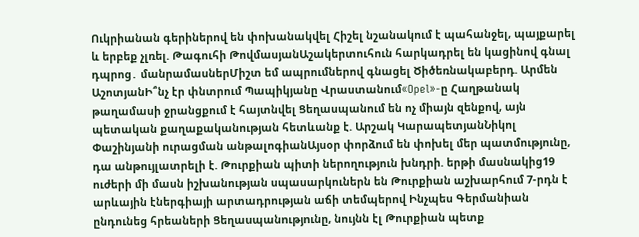Ուկրիանան գերիներով են փոխանակվել Հիշել նշանակում է պահանջել, պայքարել և երբեք չլռել. Թագուհի ԹովմասյանԱշակերտուհուն հարկադրել են կացինով գնալ դպրոց․ մանրամասներՄիշտ եմ ապրումներով գնացել Ծիծեռնակաբերդ. Արմեն ԱշոտյանԻ՞նչ էր փնտրում Պապիկյանը Վրաստանում«Opel»-ը Հաղթանակ թաղամասի ջրանցքում է հայտնվել Ցեղասպանում են ոչ միայն զենքով, այն պետական քաղաքականության հետևանք է. Արշակ ԿարապետյանՆիկոլ Փաշինյանի ուրացման անթալոգիանԱյսօր փորձում են փոխել մեր պատմությունը, դա անթույլատրելի է. Թուրքիան պիտի ներողություն խնդրի. երթի մասնակից19 ուժերի մի մասն իշխանության սպասարկուներն են Թուրքիան աշխարհում 7-րդն է արևային էներգիայի արտադրության աճի տեմպերով Ինչպես Գերմանիան ընդունեց հրեաների Ցեղաuպանnւթյnւնը, նույնն էլ Թուրքիան պետք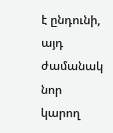է ընդունի, այդ ժամանակ նոր կարող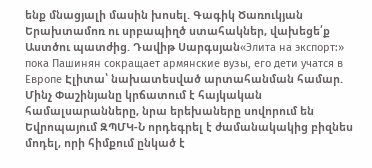ենք մնացյալի մասին խոսել. Գագիկ Ծառուկյան Երախտամոռ ու սրբապիղծ ստահակներ, վախեցե՛ք Աստծու պատժից. Դավիթ Սարգսյան«Элита на экспорт:» пока Пашинян сокращает армянские вузы, его дети учатся в Европе Էլիտա՝ նախատեսված արտահանման համար. Մինչ Փաշինյանը կրճատում է հայկական համալսարանները, նրա երեխաները սովորում են Եվրոպայում ԶՊՄԿ-Ն որդեգրել է ժամանակակից բիզնես մոդել, որի հիմքում ընկած է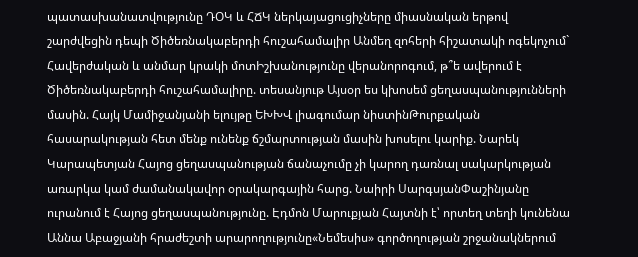պատասխանատվությունը ԴՕԿ և ՀՃԿ ներկայացուցիչները միասնական երթով շարժվեցին դեպի Ծիծեռնակաբերդի հուշահամալիր Անմեղ զոհերի հիշատակի ոգեկոչում` Հավերժական և անմար կրակի մոտԻշխանությունը վերանորոգում, թ՞ե ավերում է Ծիծեռնակաբերդի հուշահամալիրը. տեսանյութ Այսօր ես կխոսեմ ցեղասպանությունների մասին. Հայկ Մամիջանյանի ելույթը ԵԽԽՎ լիագումար նիստինԹուրքական հասարակության հետ մենք ունենք ճշմարտության մասին խոսելու կարիք. Նարեկ Կարապետյան Հայոց ցեղասպանության ճանաչումը չի կարող դառնալ սակարկության առարկա կամ ժամանակավոր օրակարգային հարց. Նաիրի ՍարգսյանՓաշինյանը ուրանում է Հայոց ցեղասպանությունը. Էդմոն Մարուքյան Հայտնի է՝ որտեղ տեղի կունենա Աննա Աբաջյանի հրաժեշտի արարողությունը«Նեմեսիս» գործողության շրջանակներում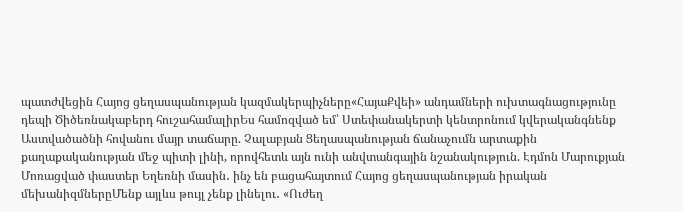պատժվեցին Հայոց ցեղասպանության կազմակերպիչները«ՀայաՔվեի» անդամների ուխտագնացությունը դեպի Ծիծեռնակաբերդ հուշահամալիրԵս համոզված եմ՝ Ստեփանակերտի կենտրոնում կվերականգնենք Աստվածածնի հովանու մայր տաճարը. Չալաբյան Ցեղասպանության ճանաչումն արտաքին քաղաքականության մեջ պիտի լինի, որովհետև այն ունի անվտանգային նշանակություն. Էդմոն Մարուքյան Մոռացված փաստեր Եղեռնի մասին․ ինչ են բացահայտում Հայոց ցեղասպանության իրական մեխանիզմներըՄենք այլևս թույլ չենք լինելու․ «Ուժեղ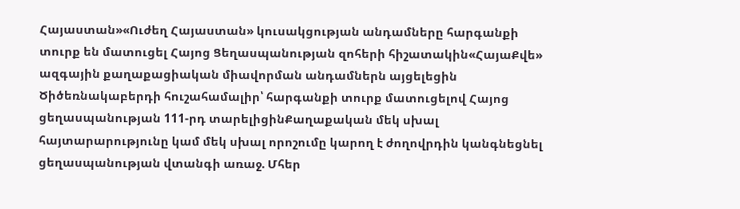Հայաստան»«Ուժեղ Հայաստան» կուսակցության անդամները հարգանքի տուրք են մատուցել Հայոց Ցեղասպանության զոհերի հիշատակին«ՀայաՔվե» ազգային քաղաքացիական միավորման անդամներն այցելեցին Ծիծեռնակաբերդի հուշահամալիր՝ հարգանքի տուրք մատուցելով Հայոց ցեղասպանության 111-րդ տարելիցինՔաղաքական մեկ սխալ հայտարարությունը կամ մեկ սխալ որոշումը կարող է ժողովրդին կանգնեցնել ցեղասպանության վտանգի առաջ. Մհեր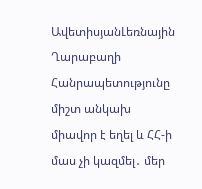ԱվետիսյանԼեռնային Ղարաբաղի Հանրապետությունը միշտ անկախ միավոր է եղել և ՀՀ-ի մաս չի կազմել․ մեր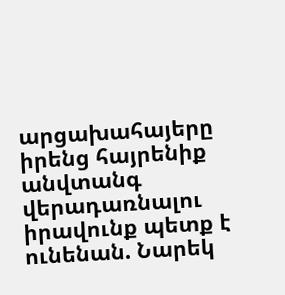արցախահայերը իրենց հայրենիք անվտանգ վերադառնալու իրավունք պետք է ունենան. Նարեկ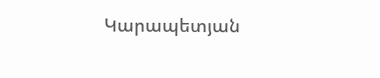Կարապետյան